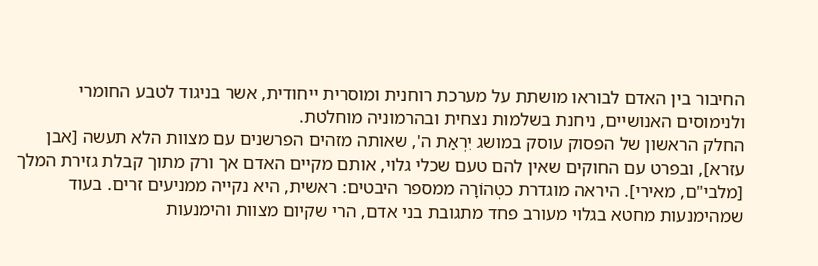החיבור בין האדם לבוראו מושתת על מערכת רוחנית ומוסרית ייחודית, אשר בניגוד לטבע החומרי ולנימוסים האנושיים, ניחנת בשלמות נצחית ובהרמוניה מוחלטת.
החלק הראשון של הפסוק עוסק במושג יִרְאַת ה', שאותה מזהים הפרשנים עם מצוות הלא תעשה [אבן עזרא], ובפרט עם החוקים שאין להם טעם שכלי גלוי, אותם מקיים האדם אך ורק מתוך קבלת גזירת המלך [מלבי"ם, מאירי]. היראה מוגדרת כטְהוֹרָה ממספר היבטים: ראשית, היא נקייה ממניעים זרים. בעוד שמהימנעות מחטא בגלוי מעורב פחד מתגובת בני אדם, הרי שקיום מצוות והימנעות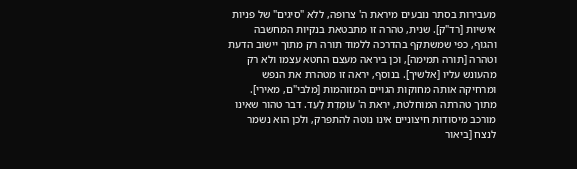מעבירות בסתר נובעים מיראת ה' צרופה, ללא "סיגים" של פניות אישיות [רד"ק]. שנית, טהרה זו מתבטאת בנקיות המחשבה והגוף, כפי שמשתקף בהדרכה ללמוד תורה רק מתוך יישוב הדעת וטהרה [תורה תמימה], וכן ביראה מעצם החטא עצמו ולא רק מהעונש עליו [אלשיך]. בנוסף, יראה זו מטהרת את הנפש ומרחיקה אותה מחוקות הגויים המזוהמות [מלבי"ם, מאירי].
מתוך טהרתה המוחלטת, יראת ה' עוֹמֶדֶת לָעַד. דבר טהור שאינו מורכב מיסודות חיצוניים אינו נוטה להתפרק, ולכן הוא נשמר לנצח [ביאור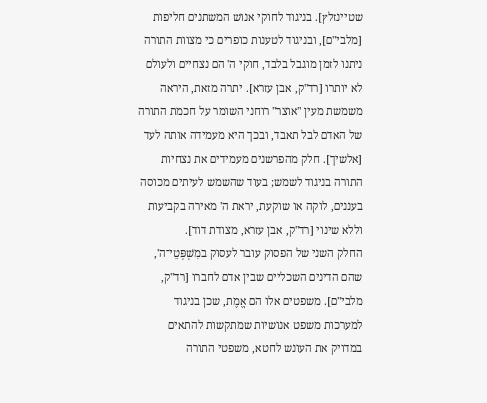שטיינזלץ]. בניגוד לחוקי אנוש המשתנים חליפות [מלבי"ם], ובניגוד לטענות כופרים כי מצוות התורה ניתנו לזמן מוגבל בלבד, חוקי ה' הם נצחיים ולעולם לא יותרו [רד"ק, אבן עזרא]. יתרה מזאת, היראה משמשת מעין "אוצר" רוחני השומר על חכמת התורה של האדם לבל תאבד, ובכך היא מעמידה אותה לעד [אלשיך]. חלק מהפרשנים מעמידים את נצחיות התורה בניגוד לשמש; בעוד שהשמש לעיתים מכוסה בעננים, לוקה או שוקעת, יראת ה' מאירה בקביעות וללא שינוי [רד"ק, אבן עזרא, מצודת דוד].
החלק השני של הפסוק עובר לעסוק במִשְׁפְּטֵי־ה', שהם הדינים השכליים שבין אדם לחברו [רד"ק, מלבי"ם]. משפטים אלו הם אֱמֶת, שכן בניגוד למערכות משפט אנושיות שמתקשות להתאים במדויק את העונש לחטא, משפטי התורה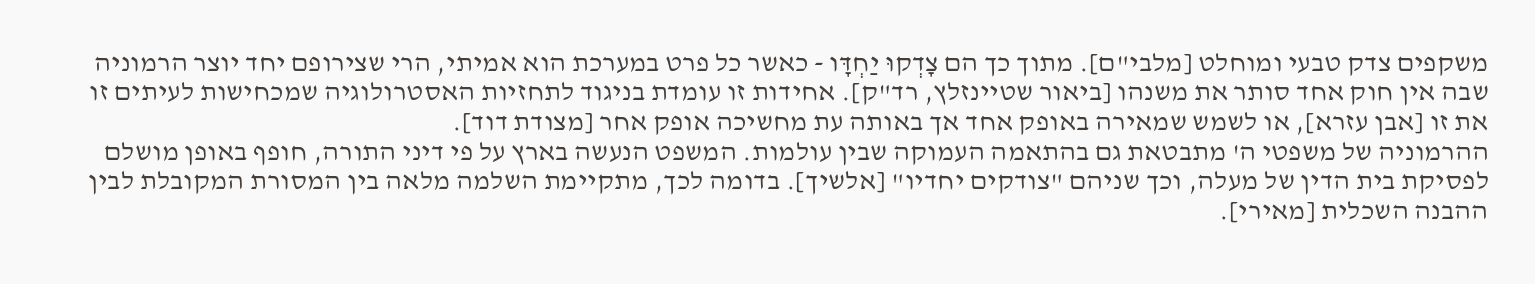משקפים צדק טבעי ומוחלט [מלבי"ם]. מתוך כך הם צָדְקוּ יַחְדָּו - כאשר כל פרט במערכת הוא אמיתי, הרי שצירופם יחד יוצר הרמוניה שבה אין חוק אחד סותר את משנהו [ביאור שטיינזלץ, רד"ק]. אחידות זו עומדת בניגוד לתחזיות האסטרולוגיה שמכחישות לעיתים זו את זו [אבן עזרא], או לשמש שמאירה באופק אחד אך באותה עת מחשיכה אופק אחר [מצודת דוד].
ההרמוניה של משפטי ה' מתבטאת גם בהתאמה העמוקה שבין עולמות. המשפט הנעשה בארץ על פי דיני התורה, חופף באופן מושלם לפסיקת בית הדין של מעלה, וכך שניהם "צודקים יחדיו" [אלשיך]. בדומה לכך, מתקיימת השלמה מלאה בין המסורת המקובלת לבין ההבנה השכלית [מאירי].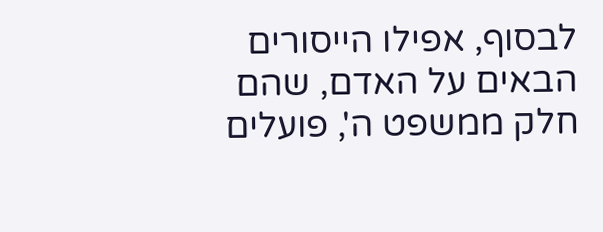לבסוף, אפילו הייסורים הבאים על האדם, שהם חלק ממשפט ה', פועלים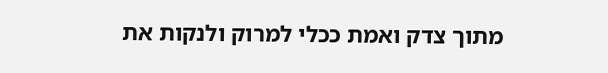מתוך צדק ואמת ככלי למרוק ולנקות את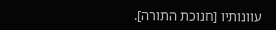עוונותיו [חנוכת התורה].